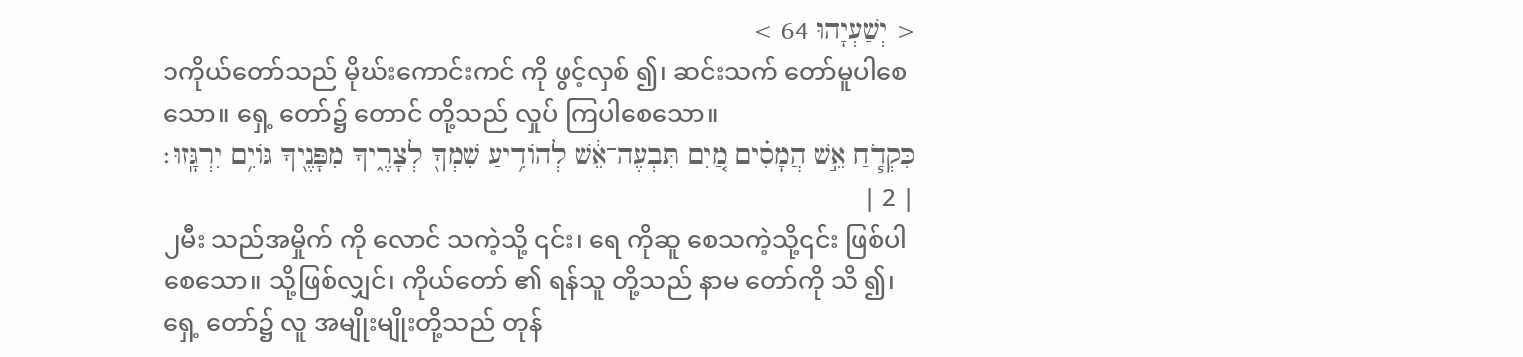< יְשַׁעְיָהוּ 64 >
၁ကိုယ်တော်သည် မိုဃ်းကောင်းကင် ကို ဖွင့်လှစ် ၍၊ ဆင်းသက် တော်မူပါစေသော။ ရှေ့ တော်၌ တောင် တို့သည် လှုပ် ကြပါစေသော။
כִּקְדֹ֧חַ אֵ֣שׁ הֲמָסִ֗ים מַ֚יִם תִּבְעֶה־אֵ֔שׁ לְהֹודִ֥יעַ שִׁמְךָ֖ לְצָרֶ֑יךָ מִפָּנֶ֖יךָ גֹּויִ֥ם יִרְגָּֽזוּ׃ | 2 |
၂မီး သည်အမှိုက် ကို လောင် သကဲ့သို့ ၎င်း၊ ရေ ကိုဆူ စေသကဲ့သို့၎င်း ဖြစ်ပါစေသော။ သို့ဖြစ်လျှင်၊ ကိုယ်တော် ၏ ရန်သူ တို့သည် နာမ တော်ကို သိ ၍၊ ရှေ့ တော်၌ လူ အမျိုးမျိုးတို့သည် တုန်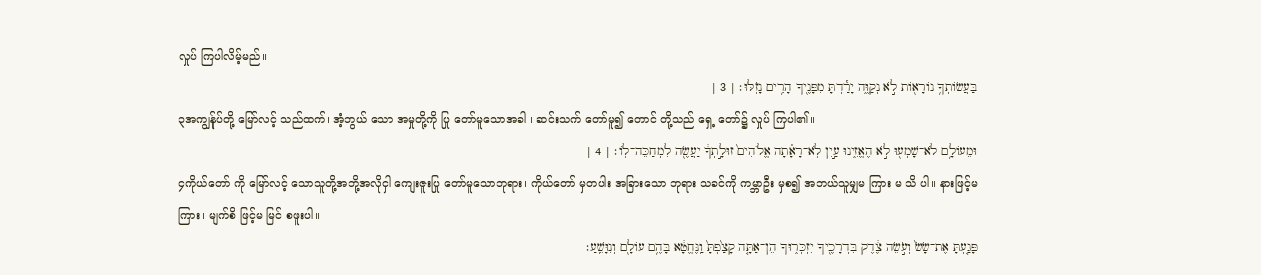လှုပ် ကြပါလိမ့်မည်။
בַּעֲשֹׂותְךָ֥ נֹורָאֹ֖ות לֹ֣א נְקַוֶּ֑ה יָרַ֕דְתָּ מִפָּנֶ֖יךָ הָרִ֥ים נָזֹֽלּוּ׃ | 3 |
၃အကျွန်ုပ်တို့ မြော်လင့် သည်ထက်၊ အံ့ဘွယ် သော အမှုတို့ကို ပြု တော်မူသောအခါ ၊ ဆင်းသက် တော်မူ၍ တောင် တို့သည် ရှေ့ တော်၌ လှုပ် ကြပါ၏။
וּמֵעֹולָ֥ם לֹא־שָׁמְע֖וּ לֹ֣א הֶאֱזִ֑ינוּ עַ֣יִן לֹֽא־רָאָ֗תָה אֱלֹהִים֙ זוּלָ֣תְךָ֔ יַעֲשֶׂ֖ה לִמְחַכֵּה־לֹֽו׃ | 4 |
၄ကိုယ်တော် ကို မြော်လင့် သောသူတို့အဘို့အလိုငှါ ကျေးဇူးပြု တော်မူသောဘုရား၊ ကိုယ်တော် မှတပါး အခြားသော ဘုရား သခင်ကို ကမ္ဘာဦး မှစ၍ အဘယ်သူမျှမ ကြား မ သိ ပါ။ နားဖြင့်မကြား၊ မျက်စိ ဖြင့်မ မြင် စဖူးပါ။
פָּגַ֤עְתָּ אֶת־שָׂשׂ֙ וְעֹ֣שֵׂה צֶ֔דֶק בִּדְרָכֶ֖יךָ יִזְכְּר֑וּךָ הֵן־אַתָּ֤ה קָצַ֙פְתָּ֙ וַֽנֶּחֱטָ֔א בָּהֶ֥ם עֹולָ֖ם וְנִוָּשֵֽׁעַ׃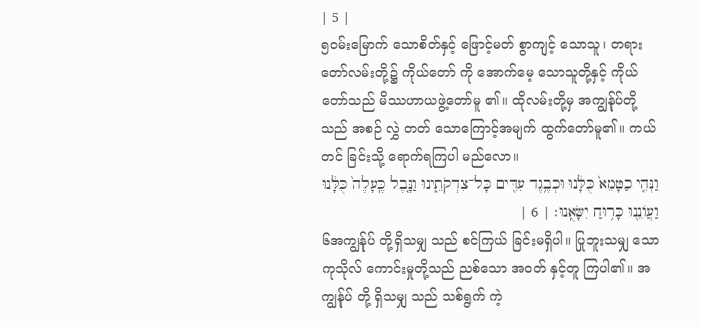| 5 |
၅ဝမ်းမြောက် သောစိတ်နှင့် ဖြောင့်မတ် စွာကျင့် သောသူ၊ တရား တော်လမ်းတို့၌ ကိုယ်တော် ကို အောက်မေ့ သောသူတို့နှင့် ကိုယ်တော်သည် မိဿဟာယဖွဲ့တော်မူ ၏။ ထိုလမ်းတို့မှ အကျွန်ုပ်တို့သည် အစဉ် လွှဲ တတ် သောကြောင့်အမျက် ထွက်တော်မူ၏။ ကယ်တင် ခြင်းသို့ ရောက်ရကြပါ မည်လော။
וַנְּהִ֤י כַטָּמֵא֙ כֻּלָּ֔נוּ וּכְבֶ֥גֶד עִדִּ֖ים כָּל־צִדְקֹתֵ֑ינוּ וַנָּ֤בֶל כֶּֽעָלֶה֙ כֻּלָּ֔נוּ וַעֲוֹנֵ֖נוּ כָּר֥וּחַ יִשָּׂאֻֽנוּ׃ | 6 |
၆အကျွန်ုပ် တို့ရှိသမျှ သည် စင်ကြယ် ခြင်းမရှိပါ။ ပြုဘူးသမျှ သောကုသိုလ် ကောင်းမှုတို့သည် ညစ်သော အဝတ် နှင့်တူ ကြပါ၏။ အကျွန်ုပ် တို့ ရှိသမျှ သည် သစ်ရွက် ကဲ့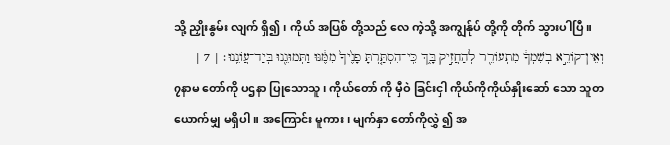သို့ ညှိုးနွမ်း လျက် ရှိ၍၊ ကိုယ် အပြစ် တို့သည် လေ ကဲ့သို့ အကျွန်ုပ် တို့ကို တိုက် သွားပါပြီ။
וְאֵין־קֹורֵ֣א בְשִׁמְךָ֔ מִתְעֹורֵ֖ר לְהַחֲזִ֣יק בָּ֑ךְ כִּֽי־הִסְתַּ֤רְתָּ פָנֶ֙יךָ֙ מִמֶּ֔נּוּ וַתְּמוּגֵ֖נוּ בְּיַד־עֲוֹנֵֽנוּ׃ | 7 |
၇နာမ တော်ကို ပဌနာ ပြုသောသူ၊ ကိုယ်တော် ကို မှီဝဲ ခြင်းငှါ ကိုယ်ကိုကိုယ်နှိုးဆော် သော သူတယောက်မျှ မရှိပါ။ အကြောင်း မူကား၊ မျက်နှာ တော်ကိုလွှဲ ၍ အ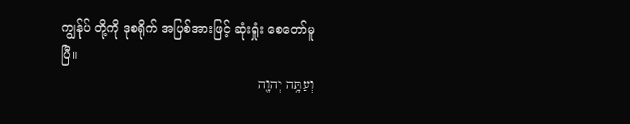ကျွန်ုပ် တို့ကို ဒုစရိုက် အပြစ်အားဖြင့် ဆုံးရှုံး စေတော်မူပြီ။
וְעַתָּ֥ה יְהוָ֖ה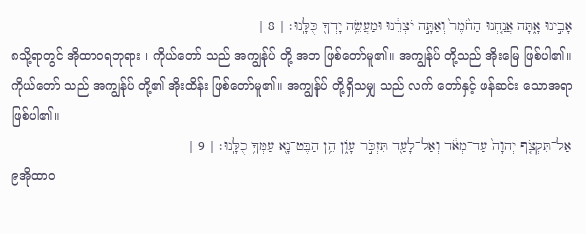אָבִ֣ינוּ אָ֑תָּה אֲנַ֤חְנוּ הַחֹ֙מֶר֙ וְאַתָּ֣ה יֹצְרֵ֔נוּ וּמַעֲשֵׂ֥ה יָדְךָ֖ כֻּלָּֽנוּ׃ | 8 |
၈သို့ရာတွင် အိုထာဝရဘုရား ၊ ကိုယ်တော် သည် အကျွန်ုပ် တို့ အဘ ဖြစ်တော်မူ၏။ အကျွန်ုပ် တို့သည် အိုးမြေ ဖြစ်ပါ၏။ ကိုယ်တော် သည် အကျွန်ုပ် တို့၏ အိုးထိန်း ဖြစ်တော်မူ၏။ အကျွန်ုပ် တို့ရှိသမျှ သည် လက် တော်နှင့် ဖန်ဆင်း သောအရာ ဖြစ်ပါ၏။
אַל־תִּקְצֹ֤ף יְהוָה֙ עַד־מְאֹ֔ד וְאַל־לָעַ֖ד תִּזְכֹּ֣ר עָוֹ֑ן הֵ֥ן הַבֶּט־נָ֖א עַמְּךָ֥ כֻלָּֽנוּ׃ | 9 |
၉အိုထာဝ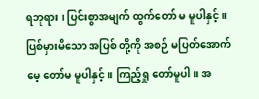ရဘုရား ၊ ပြင်းစွာအမျက် ထွက်တော် မ မူပါနှင့်။ ပြစ်မှားမိသော အပြစ် တို့ကို အစဉ် မပြတ်အောက်မေ့ တော်မ မူပါနှင့်။ ကြည့်ရှု တော်မူပါ။ အ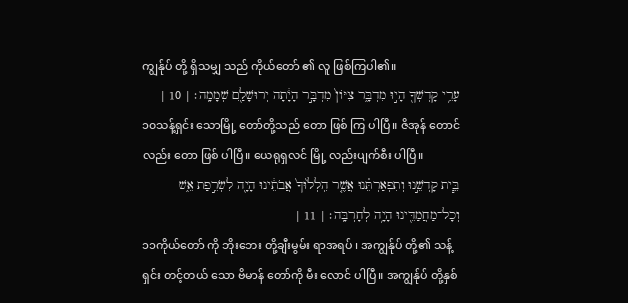ကျွန်ုပ် တို့ ရှိသမျှ သည် ကိုယ်တော် ၏ လူ ဖြစ်ကြပါ၏။
עָרֵ֥י קָדְשְׁךָ֖ הָי֣וּ מִדְבָּ֑ר צִיֹּון֙ מִדְבָּ֣ר הָיָ֔תָה יְרוּשָׁלַ֖͏ִם שְׁמָמָֽה׃ | 10 |
၁၀သန့်ရှင်း သောမြို့ တော်တို့သည် တော ဖြစ် ကြ ပါပြီ။ ဇိအုန် တောင်လည်း တော ဖြစ် ပါပြီ။ ယေရုရှလင် မြို့ လည်းပျက်စီး ပါပြီ။
בֵּ֧ית קָדְשֵׁ֣נוּ וְתִפְאַרְתֵּ֗נוּ אֲשֶׁ֤ר הִֽלְל֙וּךָ֙ אֲבֹתֵ֔ינוּ הָיָ֖ה לִשְׂרֵ֣פַת אֵ֑שׁ וְכָל־מַחֲמַדֵּ֖ינוּ הָיָ֥ה לְחָרְבָּֽה׃ | 11 |
၁၁ကိုယ်တော် ကို ဘိုးဘေး တို့ချီးမွမ်း ရာအရပ် ၊ အကျွန်ုပ် တို့၏ သန့်ရှင်း တင့်တယ် သော ဗိမာန် တော်ကို မီး လောင် ပါပြီ။ အကျွန်ုပ် တို့နှစ်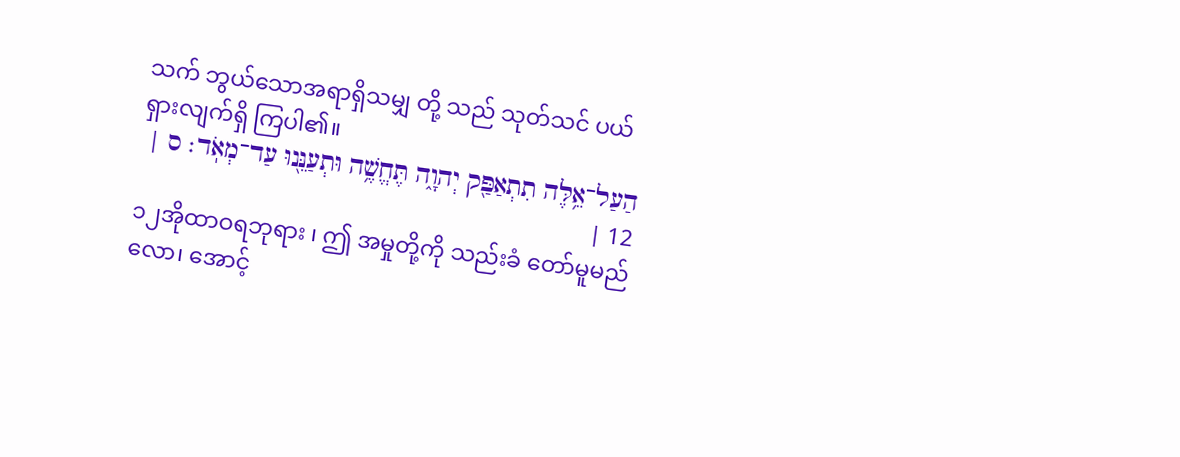သက် ဘွယ်သောအရာရှိသမျှ တို့ သည် သုတ်သင် ပယ်ရှားလျက်ရှိ ကြပါ၏။
הַעַל־אֵ֥לֶּה תִתְאַפַּ֖ק יְהוָ֑ה תֶּחֱשֶׁ֥ה וּתְעַנֵּ֖נוּ עַד־מְאֹֽד׃ ס | 12 |
၁၂အိုထာဝရဘုရား ၊ ဤ အမှုတို့ကို သည်းခံ တော်မူမည် လော၊ အောင့်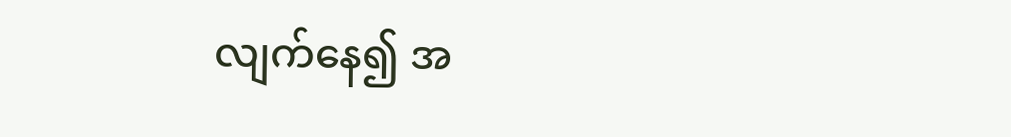လျက်နေ၍ အ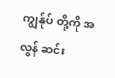ကျွန်ုပ် တို့ကို အလွန် ဆင်း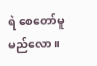ရဲ စေတော်မူမည်လော။